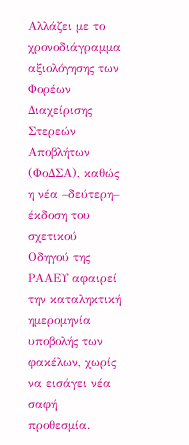Αλλάζει με το χρονοδιάγραμμα αξιολόγησης των Φορέων Διαχείρισης Στερεών Αποβλήτων (ΦοΔΣΑ), καθώς η νέα –δεύτερη– έκδοση του σχετικού Οδηγού της ΡΑΑΕΥ αφαιρεί την καταληκτική ημερομηνία υποβολής των φακέλων, χωρίς να εισάγει νέα σαφή προθεσμία.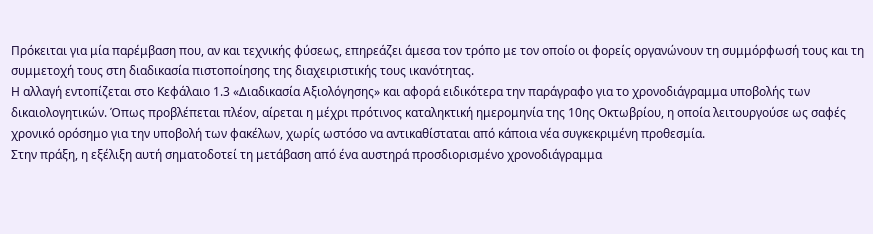Πρόκειται για μία παρέμβαση που, αν και τεχνικής φύσεως, επηρεάζει άμεσα τον τρόπο με τον οποίο οι φορείς οργανώνουν τη συμμόρφωσή τους και τη συμμετοχή τους στη διαδικασία πιστοποίησης της διαχειριστικής τους ικανότητας.
Η αλλαγή εντοπίζεται στο Κεφάλαιο 1.3 «Διαδικασία Αξιολόγησης» και αφορά ειδικότερα την παράγραφο για το χρονοδιάγραμμα υποβολής των δικαιολογητικών. Όπως προβλέπεται πλέον, αίρεται η μέχρι πρότινος καταληκτική ημερομηνία της 10ης Οκτωβρίου, η οποία λειτουργούσε ως σαφές χρονικό ορόσημο για την υποβολή των φακέλων, χωρίς ωστόσο να αντικαθίσταται από κάποια νέα συγκεκριμένη προθεσμία.
Στην πράξη, η εξέλιξη αυτή σηματοδοτεί τη μετάβαση από ένα αυστηρά προσδιορισμένο χρονοδιάγραμμα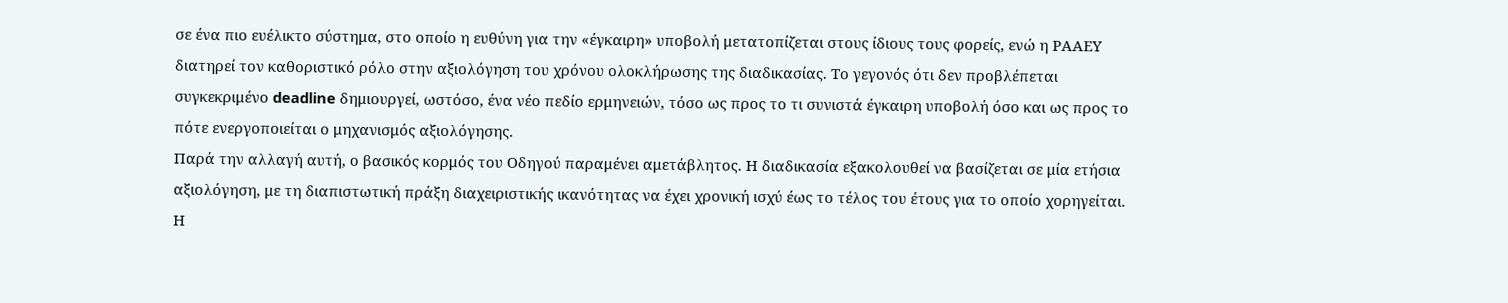σε ένα πιο ευέλικτο σύστημα, στο οποίο η ευθύνη για την «έγκαιρη» υποβολή μετατοπίζεται στους ίδιους τους φορείς, ενώ η ΡΑΑΕΥ διατηρεί τον καθοριστικό ρόλο στην αξιολόγηση του χρόνου ολοκλήρωσης της διαδικασίας. Το γεγονός ότι δεν προβλέπεται συγκεκριμένο deadline δημιουργεί, ωστόσο, ένα νέο πεδίο ερμηνειών, τόσο ως προς το τι συνιστά έγκαιρη υποβολή όσο και ως προς το πότε ενεργοποιείται ο μηχανισμός αξιολόγησης.
Παρά την αλλαγή αυτή, ο βασικός κορμός του Οδηγού παραμένει αμετάβλητος. Η διαδικασία εξακολουθεί να βασίζεται σε μία ετήσια αξιολόγηση, με τη διαπιστωτική πράξη διαχειριστικής ικανότητας να έχει χρονική ισχύ έως το τέλος του έτους για το οποίο χορηγείται. Η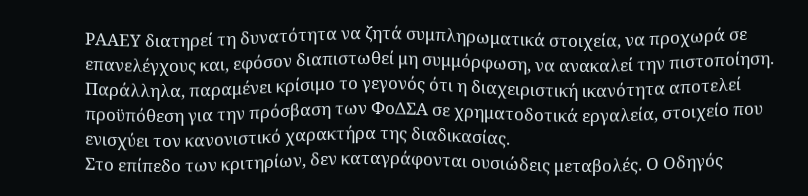ΡΑΑΕΥ διατηρεί τη δυνατότητα να ζητά συμπληρωματικά στοιχεία, να προχωρά σε επανελέγχους και, εφόσον διαπιστωθεί μη συμμόρφωση, να ανακαλεί την πιστοποίηση. Παράλληλα, παραμένει κρίσιμο το γεγονός ότι η διαχειριστική ικανότητα αποτελεί προϋπόθεση για την πρόσβαση των ΦοΔΣΑ σε χρηματοδοτικά εργαλεία, στοιχείο που ενισχύει τον κανονιστικό χαρακτήρα της διαδικασίας.
Στο επίπεδο των κριτηρίων, δεν καταγράφονται ουσιώδεις μεταβολές. Ο Οδηγός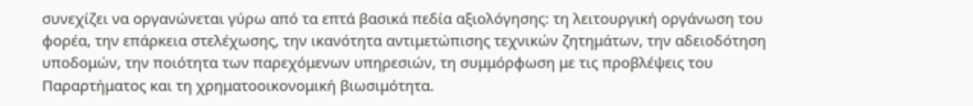συνεχίζει να οργανώνεται γύρω από τα επτά βασικά πεδία αξιολόγησης: τη λειτουργική οργάνωση του φορέα, την επάρκεια στελέχωσης, την ικανότητα αντιμετώπισης τεχνικών ζητημάτων, την αδειοδότηση υποδομών, την ποιότητα των παρεχόμενων υπηρεσιών, τη συμμόρφωση με τις προβλέψεις του Παραρτήματος και τη χρηματοοικονομική βιωσιμότητα.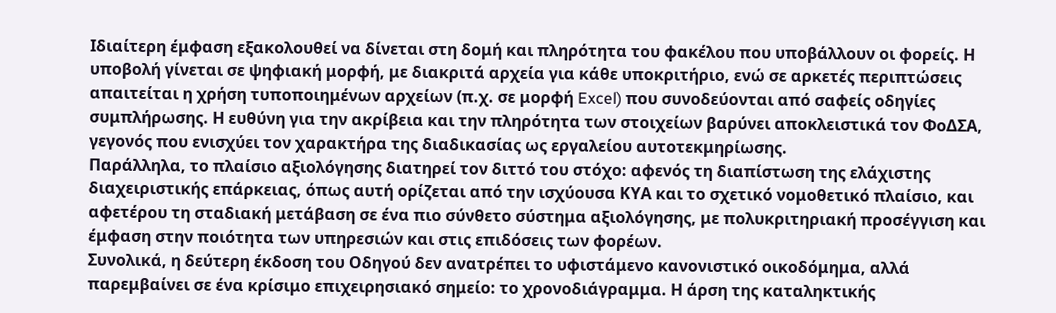Ιδιαίτερη έμφαση εξακολουθεί να δίνεται στη δομή και πληρότητα του φακέλου που υποβάλλουν οι φορείς. Η υποβολή γίνεται σε ψηφιακή μορφή, με διακριτά αρχεία για κάθε υποκριτήριο, ενώ σε αρκετές περιπτώσεις απαιτείται η χρήση τυποποιημένων αρχείων (π.χ. σε μορφή Excel) που συνοδεύονται από σαφείς οδηγίες συμπλήρωσης. Η ευθύνη για την ακρίβεια και την πληρότητα των στοιχείων βαρύνει αποκλειστικά τον ΦοΔΣΑ, γεγονός που ενισχύει τον χαρακτήρα της διαδικασίας ως εργαλείου αυτοτεκμηρίωσης.
Παράλληλα, το πλαίσιο αξιολόγησης διατηρεί τον διττό του στόχο: αφενός τη διαπίστωση της ελάχιστης διαχειριστικής επάρκειας, όπως αυτή ορίζεται από την ισχύουσα ΚΥΑ και το σχετικό νομοθετικό πλαίσιο, και αφετέρου τη σταδιακή μετάβαση σε ένα πιο σύνθετο σύστημα αξιολόγησης, με πολυκριτηριακή προσέγγιση και έμφαση στην ποιότητα των υπηρεσιών και στις επιδόσεις των φορέων.
Συνολικά, η δεύτερη έκδοση του Οδηγού δεν ανατρέπει το υφιστάμενο κανονιστικό οικοδόμημα, αλλά παρεμβαίνει σε ένα κρίσιμο επιχειρησιακό σημείο: το χρονοδιάγραμμα. Η άρση της καταληκτικής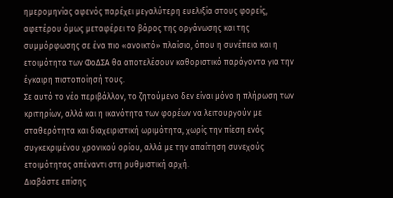ημερομηνίας αφενός παρέχει μεγαλύτερη ευελιξία στους φορείς, αφετέρου όμως μεταφέρει το βάρος της οργάνωσης και της συμμόρφωσης σε ένα πιο «ανοικτό» πλαίσιο, όπου η συνέπεια και η ετοιμότητα των ΦοΔΣΑ θα αποτελέσουν καθοριστικό παράγοντα για την έγκαιρη πιστοποίησή τους.
Σε αυτό το νέο περιβάλλον, το ζητούμενο δεν είναι μόνο η πλήρωση των κριτηρίων, αλλά και η ικανότητα των φορέων να λειτουργούν με σταθερότητα και διαχειριστική ωριμότητα, χωρίς την πίεση ενός συγκεκριμένου χρονικού ορίου, αλλά με την απαίτηση συνεχούς ετοιμότητας απέναντι στη ρυθμιστική αρχή.
Διαβάστε επίσης